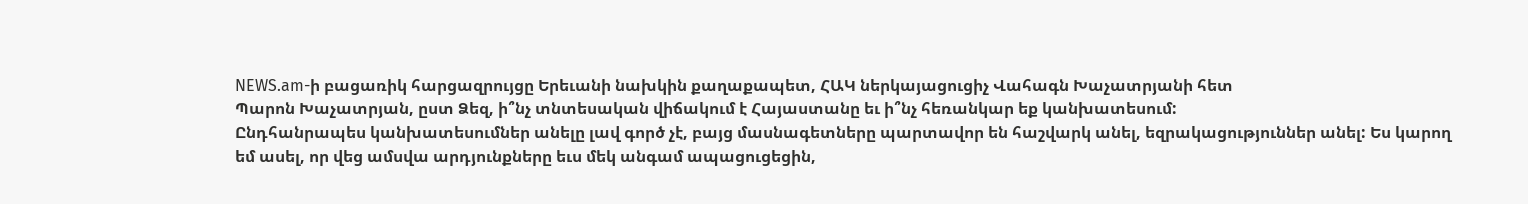NEWS.am-ի բացառիկ հարցազրույցը Երեւանի նախկին քաղաքապետ, ՀԱԿ ներկայացուցիչ Վահագն Խաչատրյանի հետ
Պարոն Խաչատրյան, ըստ Ձեզ, ի՞նչ տնտեսական վիճակում է Հայաստանը եւ ի՞նչ հեռանկար եք կանխատեսում:
Ընդհանրապես կանխատեսումներ անելը լավ գործ չէ, բայց մասնագետները պարտավոր են հաշվարկ անել, եզրակացություններ անել: Ես կարող եմ ասել, որ վեց ամսվա արդյունքները եւս մեկ անգամ ապացուցեցին,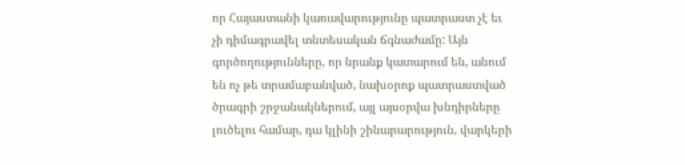որ Հայաստանի կառավարությունը պատրաստ չէ եւ չի դիմագրավել տնտեսական ճգնաժամը: Այն գործողությունները, որ նրանք կատարում են, անում են ոչ թե տրամաբանված, նախօրոք պատրաստված ծրագրի շրջանակներում, այլ այսօրվա խնդիրները լուծելու համար, դա կլինի շինարարություն, վարկերի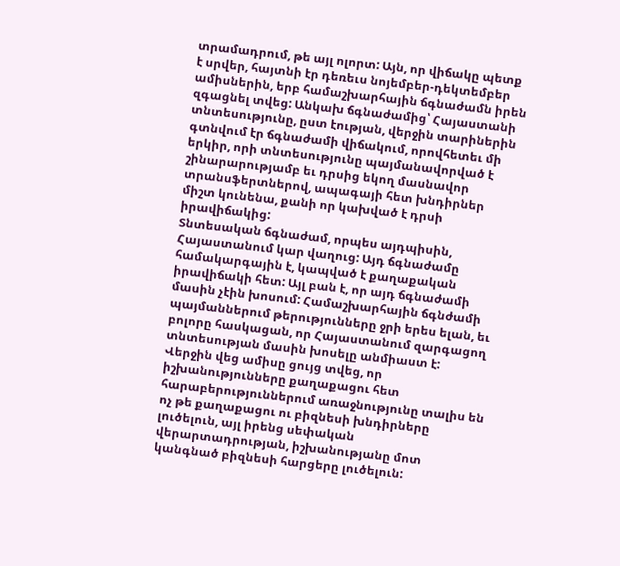տրամադրում, թե այլ ոլորտ: Այն, որ վիճակը պետք է սրվեր, հայտնի էր դեռեւս նոյեմբեր-դեկտեմբեր ամիսներին, երբ համաշխարհային ճգնաժամն իրեն զգացնել տվեց: Անկախ ճգնաժամից՝ Հայաստանի տնտեսությունը, ըստ էության, վերջին տարիներին գտնվում էր ճգնաժամի վիճակում, որովհետեւ մի երկիր, որի տնտեսությունը պայմանավորված է շինարարությամբ եւ դրսից եկող մասնավոր տրանսֆերտներով, ապագայի հետ խնդիրներ միշտ կունենա, քանի որ կախված է դրսի իրավիճակից:
Տնտեսական ճգնաժամ, որպես այդպիսին, Հայաստանում կար վաղուց: Այդ ճգնաժամը համակարգային է, կապված է քաղաքական իրավիճակի հետ: Այլ բան է, որ այդ ճգնաժամի մասին չէին խոսում: Համաշխարհային ճգնժամի պայմաններում թերությունները ջրի երես ելան, եւ բոլորը հասկացան, որ Հայաստանում զարգացող տնտեսության մասին խոսելը անմիաստ է:
Վերջին վեց ամիսը ցույց տվեց, որ իշխանությունները քաղաքացու հետ հարաբերություններում առաջնությունը տալիս են ոչ թե քաղաքացու ու բիզնեսի խնդիրները լուծելուն, այլ իրենց սեփական վերարտադրության, իշխանությանը մոտ կանգնած բիզնեսի հարցերը լուծելուն: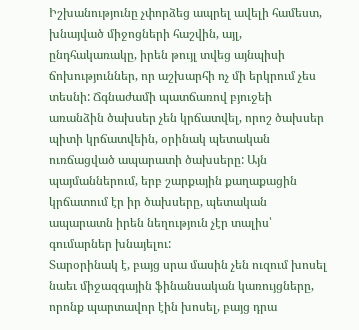Իշխանությունը չփորձեց ապրել ավելի համեստ, խնայված միջոցների հաշվին, այլ, ընդհակառակը, իրեն թույլ տվեց այնպիսի ճոխություններ, որ աշխարհի ոչ մի երկրում չես տեսնի: Ճգնաժամի պատճառով բյուջեի առանձին ծախսեր չեն կրճատվել, որոշ ծախսեր պիտի կրճատվեին, օրինակ պետական ուռճացված ապարատի ծախսերը: Այն պայմաններում, երբ շարքային քաղաքացին կրճատում էր իր ծախսերը, պետական ապարատն իրեն նեղություն չէր տալիս՝ գումարներ խնայելու:
Տարօրինակ է, բայց սրա մասին չեն ուզում խոսել նաեւ միջազգային ֆինանսական կառույցները, որոնք պարտավոր էին խոսել, բայց դրա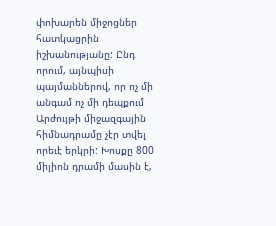փոխարեն միջոցներ հատկացրին իշխանությանը: Ընդ որում, այնպիսի պայմաններով, որ ոչ մի անգամ ոչ մի դեպքում Արժույթի միջազգային հիմնադրամը չէր տվել որեւէ երկրի: Խոսքը 800 միլիոն դրամի մասին է,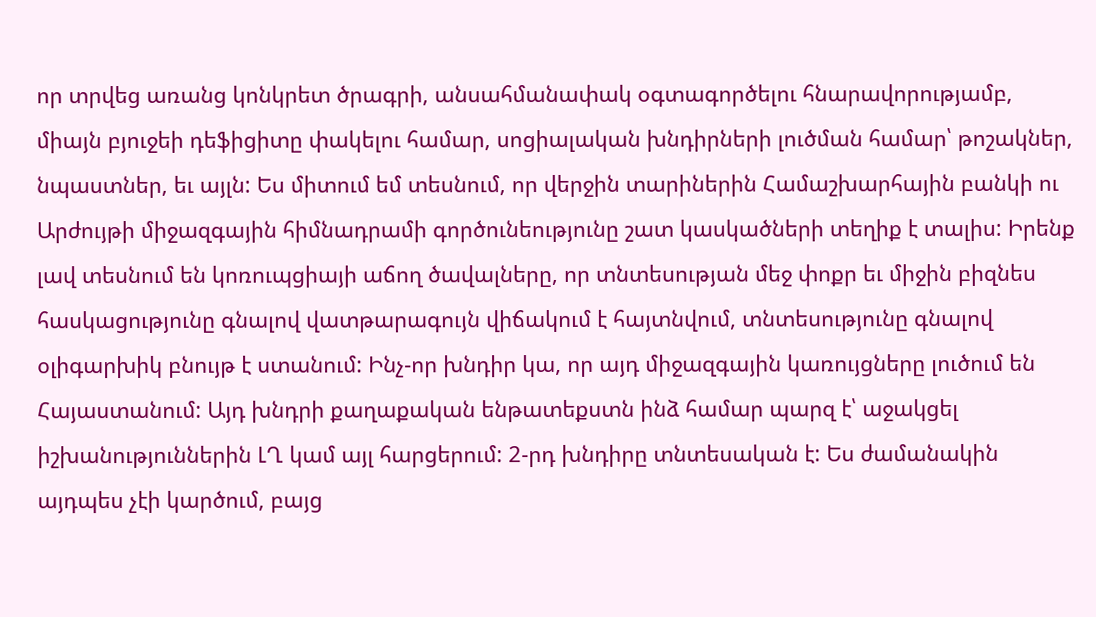որ տրվեց առանց կոնկրետ ծրագրի, անսահմանափակ օգտագործելու հնարավորությամբ, միայն բյուջեի դեֆիցիտը փակելու համար, սոցիալական խնդիրների լուծման համար՝ թոշակներ, նպաստներ, եւ այլն: Ես միտում եմ տեսնում, որ վերջին տարիներին Համաշխարհային բանկի ու Արժույթի միջազգային հիմնադրամի գործունեությունը շատ կասկածների տեղիք է տալիս: Իրենք լավ տեսնում են կոռուպցիայի աճող ծավալները, որ տնտեսության մեջ փոքր եւ միջին բիզնես հասկացությունը գնալով վատթարագույն վիճակում է հայտնվում, տնտեսությունը գնալով օլիգարխիկ բնույթ է ստանում: Ինչ-որ խնդիր կա, որ այդ միջազգային կառույցները լուծում են Հայաստանում: Այդ խնդրի քաղաքական ենթատեքստն ինձ համար պարզ է՝ աջակցել իշխանություններին ԼՂ կամ այլ հարցերում: 2-րդ խնդիրը տնտեսական է: Ես ժամանակին այդպես չէի կարծում, բայց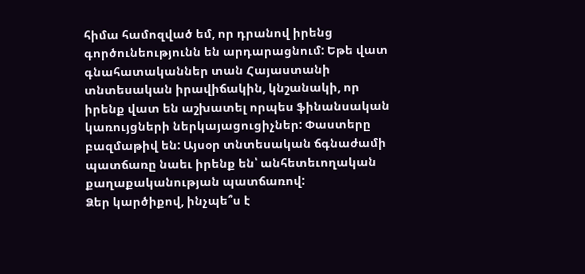հիմա համոզված եմ, որ դրանով իրենց գործունեությունն են արդարացնում: Եթե վատ գնահատականներ տան Հայաստանի տնտեսական իրավիճակին, կնշանակի, որ իրենք վատ են աշխատել որպես ֆինանսական կառույցների ներկայացուցիչներ: Փաստերը բազմաթիվ են: Այսօր տնտեսական ճգնաժամի պատճառը նաեւ իրենք են՝ անհետեւողական քաղաքականության պատճառով:
Ձեր կարծիքով, ինչպե՞ս է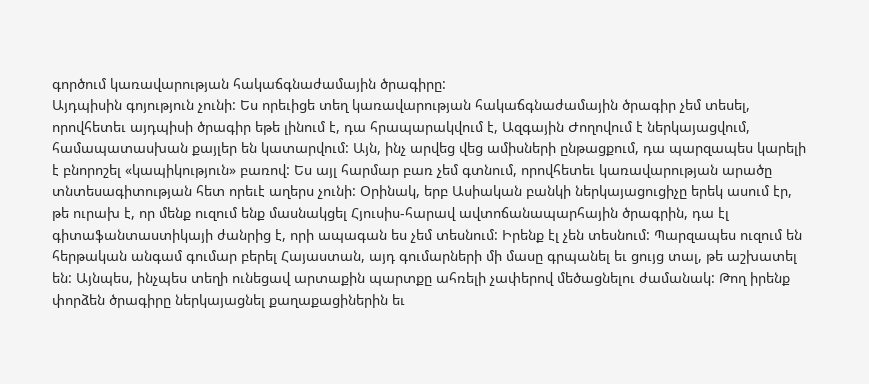գործում կառավարության հակաճգնաժամային ծրագիրը:
Այդպիսին գոյություն չունի: Ես որեւիցե տեղ կառավարության հակաճգնաժամային ծրագիր չեմ տեսել, որովհետեւ այդպիսի ծրագիր եթե լինում է, դա հրապարակվում է, Ազգային Ժողովում է ներկայացվում, համապատասխան քայլեր են կատարվում: Այն, ինչ արվեց վեց ամիսների ընթացքում, դա պարզապես կարելի է բնորոշել «կապիկություն» բառով: Ես այլ հարմար բառ չեմ գտնում, որովհետեւ կառավարության արածը տնտեսագիտության հետ որեւէ աղերս չունի: Օրինակ, երբ Ասիական բանկի ներկայացուցիչը երեկ ասում էր, թե ուրախ է, որ մենք ուզում ենք մասնակցել Հյուսիս-հարավ ավտոճանապարհային ծրագրին, դա էլ գիտաֆանտաստիկայի ժանրից է, որի ապագան ես չեմ տեսնում: Իրենք էլ չեն տեսնում: Պարզապես ուզում են հերթական անգամ գումար բերել Հայաստան, այդ գումարների մի մասը գրպանել եւ ցույց տալ, թե աշխատել են: Այնպես, ինչպես տեղի ունեցավ արտաքին պարտքը ահռելի չափերով մեծացնելու ժամանակ: Թող իրենք փորձեն ծրագիրը ներկայացնել քաղաքացիներին եւ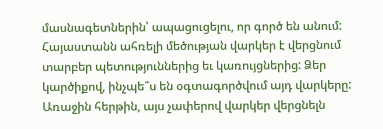մասնագետներին՝ ապացուցելու, որ գործ են անում:
Հայաստանն ահռելի մեծության վարկեր է վերցնում տարբեր պետություններից եւ կառույցներից: Ձեր կարծիքով, ինչպե՞ս են օգտագործվում այդ վարկերը:
Առաջին հերթին, այս չափերով վարկեր վերցնելն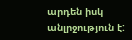արդեն իսկ անլրջություն է: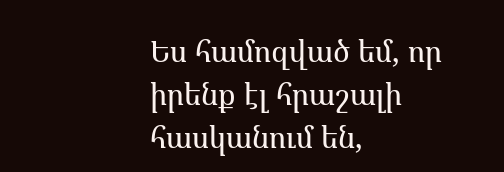Ես համոզված եմ, որ իրենք էլ հրաշալի հասկանում են,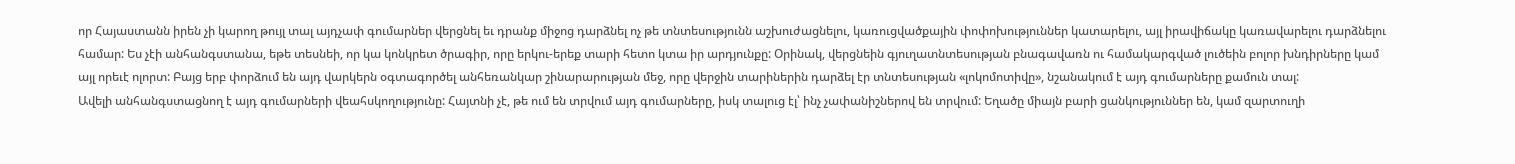որ Հայաստանն իրեն չի կարող թույլ տալ այդչափ գումարներ վերցնել եւ դրանք միջոց դարձնել ոչ թե տնտեսությունն աշխուժացնելու, կառուցվածքային փոփոխություններ կատարելու, այլ իրավիճակը կառավարելու դարձնելու համար: Ես չէի անհանգստանա, եթե տեսնեի, որ կա կոնկրետ ծրագիր, որը երկու-երեք տարի հետո կտա իր արդյունքը: Օրինակ, վերցնեին գյուղատնտեսության բնագավառն ու համակարգված լուծեին բոլոր խնդիրները կամ այլ որեւէ ոլորտ: Բայց երբ փորձում են այդ վարկերն օգտագործել անհեռանկար շինարարության մեջ, որը վերջին տարիներին դարձել էր տնտեսության «լոկոմոտիվը», նշանակում է այդ գումարները քամուն տալ:
Ավելի անհանգստացնող է այդ գումարների վեահսկողությունը: Հայտնի չէ, թե ում են տրվում այդ գումարները, իսկ տալուց էլ՝ ինչ չափանիշներով են տրվում: Եղածը միայն բարի ցանկություններ են, կամ զարտուղի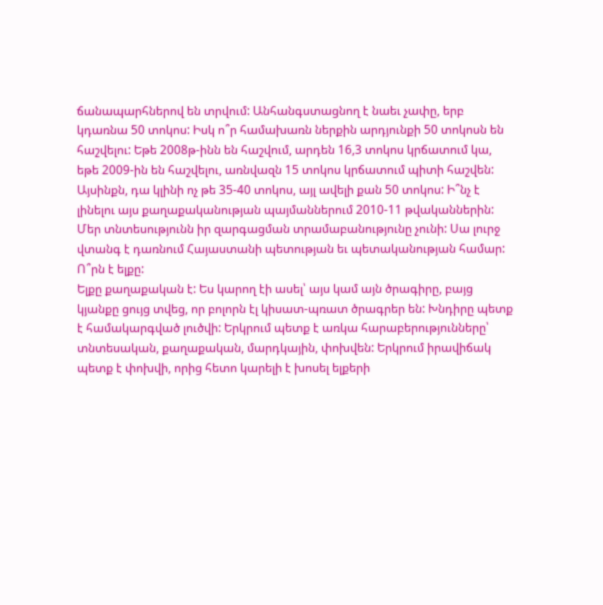ճանապարհներով են տրվում: Անհանգստացնող է նաեւ չափը, երբ կդառնա 50 տոկոս: Իսկ ո՞ր համախառն ներքին արդյունքի 50 տոկոսն են հաշվելու: Եթե 2008թ-ինն են հաշվում, արդեն 16,3 տոկոս կրճատում կա, եթե 2009-ին են հաշվելու, առնվազն 15 տոկոս կրճատում պիտի հաշվեն: Այսինքն, դա կլինի ոչ թե 35-40 տոկոս, այլ ավելի քան 50 տոկոս: Ի՞նչ է լինելու այս քաղաքականության պայմաններում 2010-11 թվականներին: Մեր տնտեսությունն իր զարգացման տրամաբանությունը չունի: Սա լուրջ վտանգ է դառնում Հայաստանի պետության եւ պետականության համար:
Ո՞րն է ելքը:
Ելքը քաղաքական է: Ես կարող էի ասել՝ այս կամ այն ծրագիրը, բայց կյանքը ցույց տվեց, որ բոլորն էլ կիսատ-պռատ ծրագրեր են: Խնդիրը պետք է համակարգված լուծվի: Երկրում պետք է առկա հարաբերությունները՝ տնտեսական, քաղաքական, մարդկային, փոխվեն: Երկրում իրավիճակ պետք է փոխվի, որից հետո կարելի է խոսել ելքերի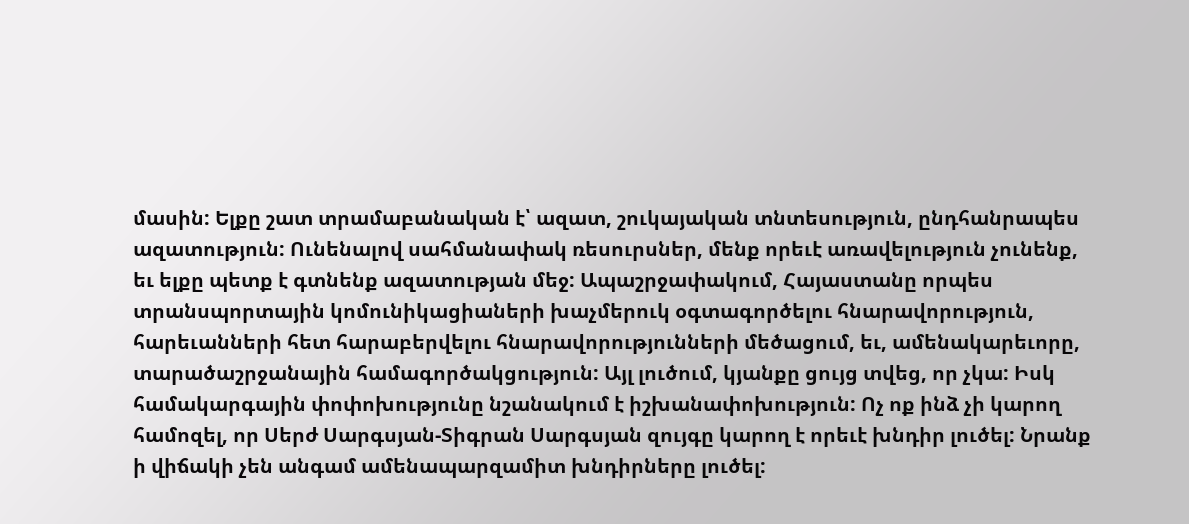մասին: Ելքը շատ տրամաբանական է՝ ազատ, շուկայական տնտեսություն, ընդհանրապես ազատություն: Ունենալով սահմանափակ ռեսուրսներ, մենք որեւէ առավելություն չունենք, եւ ելքը պետք է գտնենք ազատության մեջ: Ապաշրջափակում, Հայաստանը որպես տրանսպորտային կոմունիկացիաների խաչմերուկ օգտագործելու հնարավորություն, հարեւանների հետ հարաբերվելու հնարավորությունների մեծացում, եւ, ամենակարեւորը, տարածաշրջանային համագործակցություն: Այլ լուծում, կյանքը ցույց տվեց, որ չկա: Իսկ համակարգային փոփոխությունը նշանակում է իշխանափոխություն: Ոչ ոք ինձ չի կարող համոզել, որ Սերժ Սարգսյան-Տիգրան Սարգսյան զույգը կարող է որեւէ խնդիր լուծել: Նրանք ի վիճակի չեն անգամ ամենապարզամիտ խնդիրները լուծել: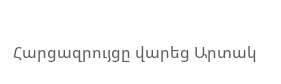Հարցազրույցը վարեց Արտակ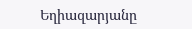Եղիազարյանը